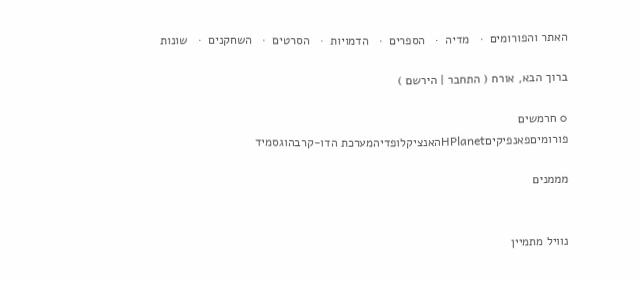האתר והפורומים  ·   מדיה  ·   הספרים  ·   הדמויות  ·   הסרטים  ·   השחקנים  ·   שונות

ברוך הבא, אורח ( התחבר | הירשם )

0 חרמשים
פורומיםפאנפיקיםHPlanetהאנציקלופדיהמערכת הדו-קרבהוגסמיד

מממנים


נוויל מתמיין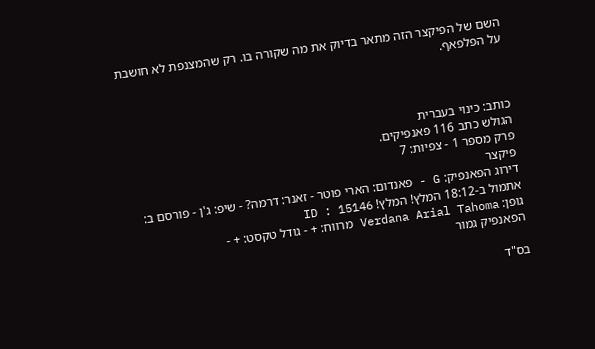השם של הפיקצר הזה מתאר בדיוק את מה שקורה בו. רק שהמצנפת לא חושבת על הפלפאף.



כותב: כינוי בעברית
הגולש כתב 116 פאנפיקים.
פרק מספר 1 - צפיות: 7
פיקצר
דירוג הפאנפיק: G - פאנדום: הארי פוטר - זאנר: דרמה? - שיפ: ג'ן - פורסם ב: אתמול ב-18:12 המלץ! המלץ! ID : 15146
גופן: Verdana Arial Tahoma מרווח: + - גודל טקסט: + -
הפאנפיק גמור

בס"ד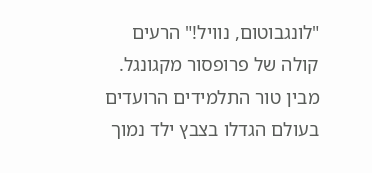"לונגבוטום, נוויל!" הרעים קולה של פרופסור מקגונגל. מבין טור התלמידים הרועדים בעולם הגדלו בצבץ ילד נמוך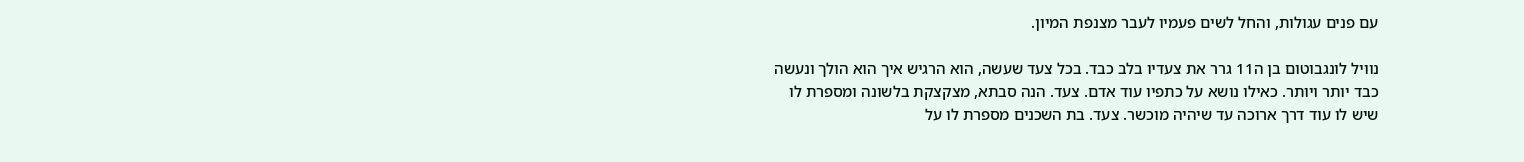עם פנים עגולות, והחל לשים פעמיו לעבר מצנפת המיון.

נוויל לונגבוטום בן ה11 גרר את צעדיו בלב כבד. בכל צעד שעשה, הוא הרגיש איך הוא הולך ונעשה כבד יותר ויותר. כאילו נושא על כתפיו עוד אדם. צעד. הנה סבתא, מצקצקת בלשונה ומספרת לו שיש לו עוד דרך ארוכה עד שיהיה מוכשר. צעד. בת השכנים מספרת לו על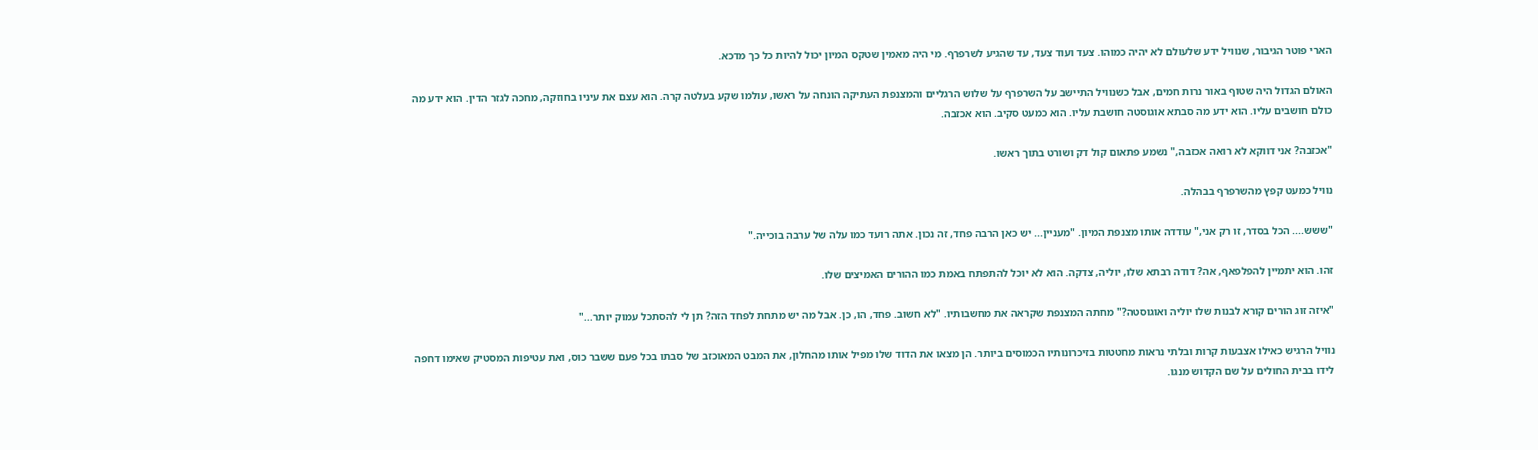הארי פוטר הגיבור, שנוויל ידע שלעולם לא יהיה כמוהו. צעד ועוד צעד, עד שהגיע לשרפרף. מי היה מאמין שטקס המיון יכול להיות כל כך מדכא.

האולם הגדול היה שטוף באור נרות חמים, אבל כשנוויל התיישב על השרפרף על שלוש הרגליים והמצנפת העתיקה הונחה על ראשו, עולמו שקע בעלטה קרה. הוא עצם את עיניו בחוזקה, מחכה לגזר הדין. הוא ידע מה כולם חושבים עליו. הוא ידע מה סבתא אוגוסטה חושבת עליו. הוא כמעט סקיב. הוא אכזבה.

"אכזבה? אני דווקא לא רואה אכזבה," נשמע פתאום קול דק ושורט בתוך ראשו.

נוויל כמעט קפץ מהשרפרף בבהלה.

"ששש.... הכל בסדר, זו רק אני," עודדה אותו מצנפת המיון. "מעניין... יש כאן הרבה פחד, זה נכון. אתה רועד כמו עלה של ערבה בוכייה."

זהו. הוא יתמיין להפלפאף, אה? דודה רבתא שלו, יוליה, צדקה. הוא לא יוכל להתפתח באמת כמו ההורים האמיצים שלו.

"איזה זוג הורים קורא לבנות שלו יוליה ואוגוסטה?" מחתה המצנפת שקראה את מחשבותיו. "לא חשוב. פחד, הו, כן. אבל מה יש מתחת לפחד הזה? תן לי להסתכל עמוק יותר..."

נוויל הרגיש כאילו אצבעות קרות ובלתי נראות מחטטות בזיכרונותיו הכמוסים ביותר. הן מצאו את הדוד שלו מפיל אותו מהחלון, את המבט המאוכזב של סבתו בכל פעם ששבר כוס, ואת עטיפות המסטיק שאימו דחפה לידו בבית החולים על שם הקדוש מנגו.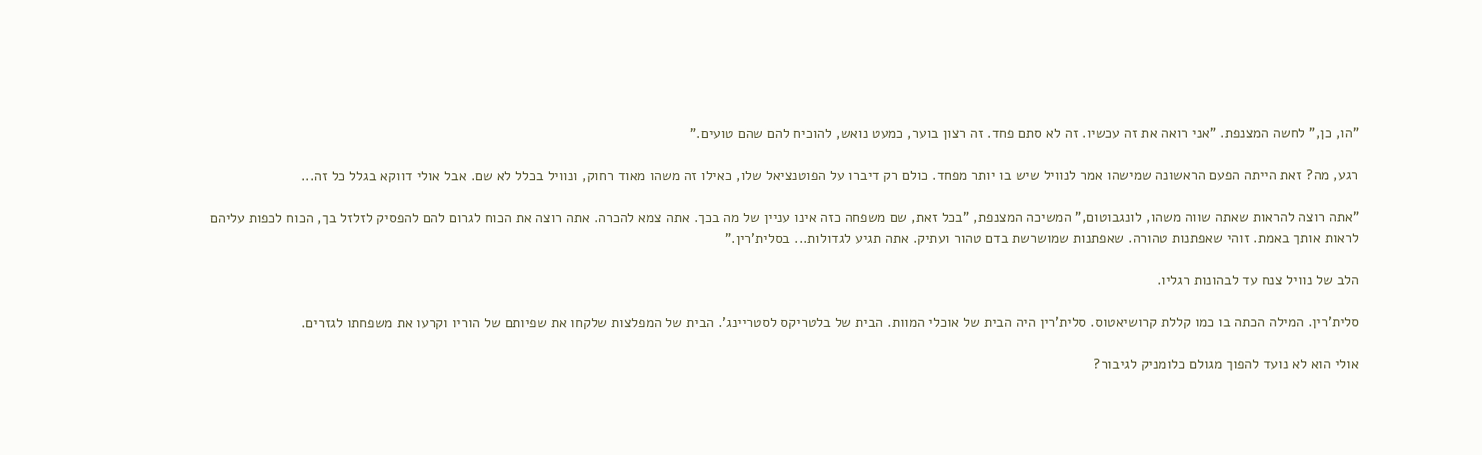"הו, כן," לחשה המצנפת. "אני רואה את זה עכשיו. זה לא סתם פחד. זה רצון בוער, כמעט נואש, להוכיח להם שהם טועים."

רגע, מה? זאת הייתה הפעם הראשונה שמישהו אמר לנוויל שיש בו יותר מפחד. כולם רק דיברו על הפוטנציאל שלו, כאילו זה משהו מאוד רחוק, ונוויל בכלל לא שם. אבל אולי דווקא בגלל כל זה...

"אתה רוצה להראות שאתה שווה משהו, לונגבוטום," המשיכה המצנפת, "בכל זאת, שם משפחה כזה אינו עניין של מה בכך. אתה צמא להכרה. אתה רוצה את הכוח לגרום להם להפסיק לזלזל בך, הכוח לכפות עליהם לראות אותך באמת. זוהי שאפתנות טהורה. שאפתנות שמושרשת בדם טהור ועתיק. אתה תגיע לגדולות... בסלית'רין."

הלב של נוויל צנח עד לבהונות רגליו.

סלית'רין. המילה הכתה בו כמו קללת קרושיאטוס. סלית'רין היה הבית של אוכלי המוות. הבית של בלטריקס לסטריינג'. הבית של המפלצות שלקחו את שפיותם של הוריו וקרעו את משפחתו לגזרים.

אולי הוא לא נועד להפוך מגולם כלומניק לגיבור?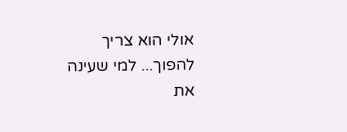אולי הוא צריך להפוך... למי שעינה את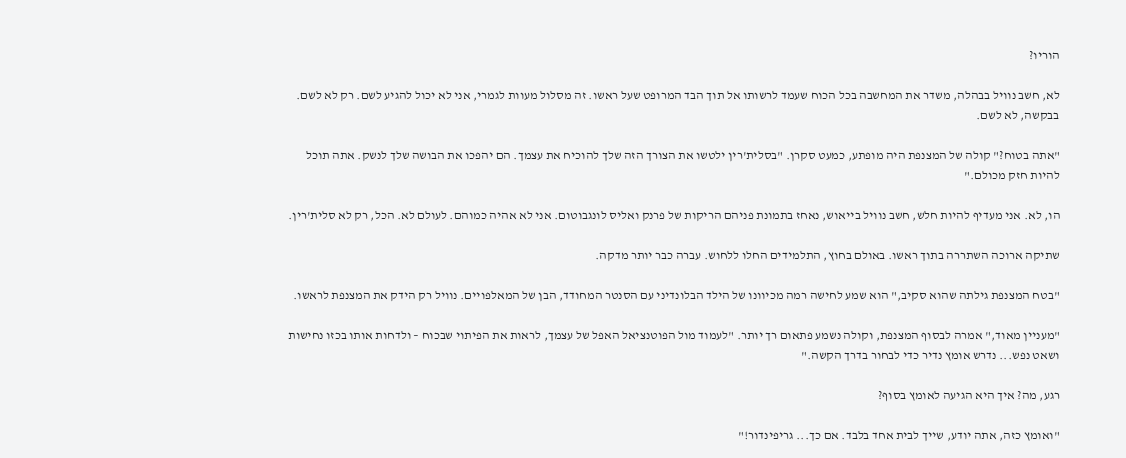הוריו?

לא, חשב נוויל בבהלה, משדר את המחשבה בכל הכוח שעמד לרשותו אל תוך הבד המרופט שעל ראשו. זה מסלול מעוות לגמרי, אני לא יכול להגיע לשם. רק לא לשם. בבקשה, לא לשם.

"אתה בטוח?" קולה של המצנפת היה מופתע, כמעט סקרן. "בסלית'רין ילטשו את הצורך הזה שלך להוכיח את עצמך. הם יהפכו את הבושה שלך לנשק. אתה תוכל להיות חזק מכולם."

הו, לא. אני מעדיף להיות חלש, חשב נוויל בייאוש, נאחז בתמונת פניהם הריקות של פרנק ואליס לונגבוטום. אני לא אהיה כמוהם. לעולם לא. הכל, רק לא סלית'רין.

שתיקה ארוכה השתררה בתוך ראשו. באולם בחוץ, התלמידים החלו ללחוש. עברה כבר יותר מדקה.

"בטח המצנפת גילתה שהוא סקיב," הוא שמע לחישה רמה מכיוונו של הילד הבלונדיני עם הסנטר המחודד, הבן של המאלפויים. נוויל רק הידק את המצנפת לראשו.

"מעניין מאוד," אמרה לבסוף המצנפת, וקולה נשמע פתאום רך יותר. "לעמוד מול הפוטנציאל האפל של עצמך, לראות את הפיתוי שבכוח – ולדחות אותו בכזו נחישות ושאט נפש... נדרש אומץ נדיר כדי לבחור בדרך הקשה."

רגע, מה? איך היא הגיעה לאומץ בסוף?

"ואומץ כזה, אתה יודע, שייך לבית אחד בלבד. אם כך... גריפינדור!"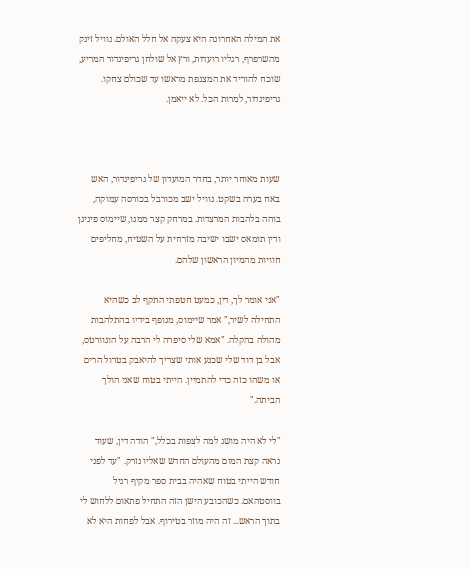את המילה האחרונה היא צעקה אל חלל האולם. נוויל זינק מהשרפרף, רגליו רועדות, ורץ אל שולחן גריפינדור המריע, שוכח להוריד את המצנפת מראשו עד שכולם צחקו. גריפינדור, למרות הכל. לא ייאמן.



שעות מאוחר יותר, בחדר המועדון של גריפינדור, האש באח בערה בשקט. נוויל ישב מכורבל בכורסה עמוקה, בוהה בלהבות המרצדות. במרחק קצר ממנו, שיימוס פיניגן ודין תומאס ישבו ישיבה מזרחית על השטיח, מחליפים חוויות מהמיון הראשון שלהם.

"אני אומר לך, דין, כמעט חטפתי התקף לב כשהיא התחילה לשיר," אמר שיימוס, מנופף בידיו בהתלהבות מהולה בהקלה. "אמא שלי סיפרה לי הרבה על הוגוורטס, אבל בן דוד שלי שכנע אותי שצריך להיאבק בטרול הרים או משהו כזה כדי להתמיין. הייתי בטוח שאני הולך הביתה."

"לי לא היה מושג למה לצפות בכלל," הודה דין, שעוד נראה קצת המום מהעולם החדש שאליו נזרק. "עד לפני חודש הייתי בטוח שאהיה בבית ספר מקיף רגיל בווסטהאם. כשהכובע הישן הזה התחיל פתאום ללחוש לי בתוך הראש... זה היה מוזר בטירוף. אבל לפחות היא לא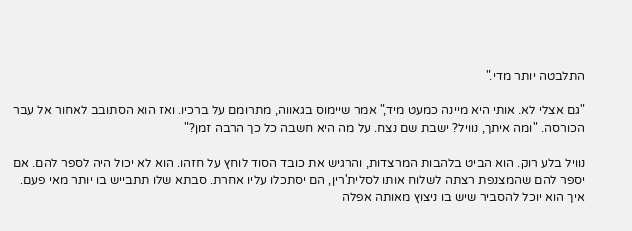התלבטה יותר מדי."

"גם אצלי לא. אותי היא מיינה כמעט מיד," אמר שיימוס בגאווה, מתרומם על ברכיו. ואז הוא הסתובב לאחור אל עבר הכורסה. "ומה איתך, נוויל? ישבת שם נצח. על מה היא חשבה כל כך הרבה זמן?"

נוויל בלע רוק. הוא הביט בלהבות המרצדות, והרגיש את כובד הסוד לוחץ על חזהו. הוא לא יכול היה לספר להם. אם יספר להם שהמצנפת רצתה לשלוח אותו לסלית'רין, הם יסתכלו עליו אחרת. סבתא שלו תתבייש בו יותר מאי פעם. איך הוא יוכל להסביר שיש בו ניצוץ מאותה אפלה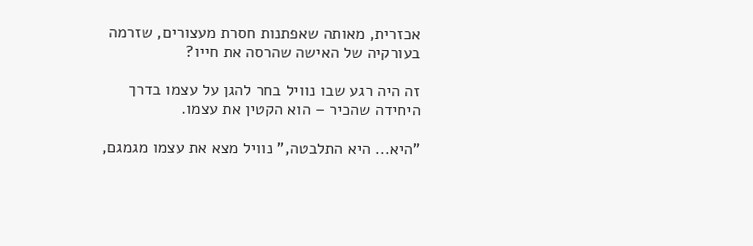אכזרית, מאותה שאפתנות חסרת מעצורים, שזרמה בעורקיה של האישה שהרסה את חייו?

זה היה רגע שבו נוויל בחר להגן על עצמו בדרך היחידה שהכיר – הוא הקטין את עצמו.

"היא... היא התלבטה," נוויל מצא את עצמו מגמגם,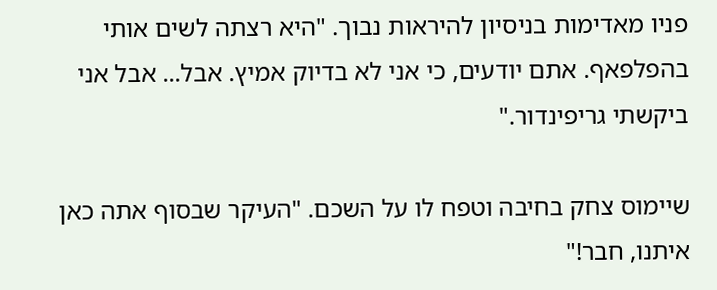פניו מאדימות בניסיון להיראות נבוך. "היא רצתה לשים אותי בהפלפאף. אתם יודעים, כי אני לא בדיוק אמיץ. אבל... אבל אני ביקשתי גריפינדור."

שיימוס צחק בחיבה וטפח לו על השכם. "העיקר שבסוף אתה כאן איתנו, חבר!"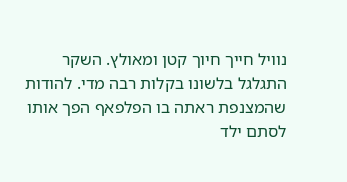נוויל חייך חיוך קטן ומאולץ. השקר התגלגל בלשונו בקלות רבה מדי. להודות שהמצנפת ראתה בו הפלפאף הפך אותו לסתם ילד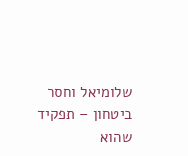שלומיאל וחסר ביטחון – תפקיד שהוא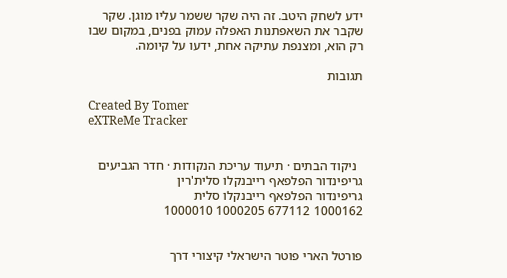ידע לשחק היטב. זה היה שקר ששמר עליו מוגן. שקר שקבר את השאפתנות האפלה עמוק בפנים, במקום שבו רק הוא, ומצנפת עתיקה אחת, ידעו על קיומה.

תגובות

Created By Tomer
eXTReMe Tracker


  ניקוד הבתים · תיעוד עריכת הנקודות · חדר הגביעים
גריפינדור הפלפאף רייבנקלו סלית'רין
גריפינדור הפלפאף רייבנקלו סלית
1000162 677112 1000205 1000010


פורטל הארי פוטר הישראלי קיצורי דרך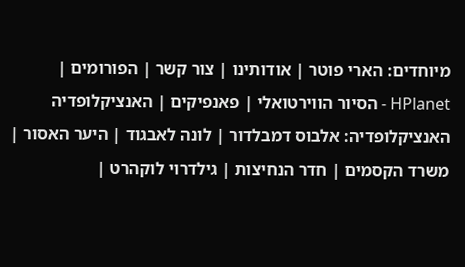מיוחדים: הארי פוטר | אודותינו | צור קשר | הפורומים | HPlanet - הסיור הווירטואלי | פאנפיקים | האנציקלופדיה
האנציקלופדיה: אלבוס דמבלדור | לונה לאבגוד | היער האסור | משרד הקסמים | חדר הנחיצות | גילדרוי לוקהרט |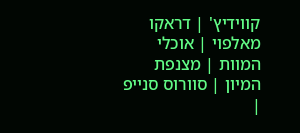קווידיץ' | דראקו מאלפוי | אוכלי המוות | מצנפת המיון | סוורוס סנייפ |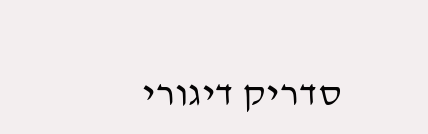סדריק דיגורי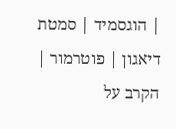| הוגסמיד | סמטת דיאגון | פוטרמור | הקרב על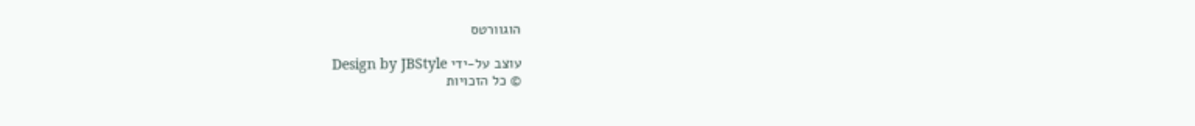הוגוורטס

עוצב על-ידי Design by JBStyle
© כל הזכויות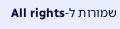שמורות ל-All rights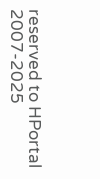reserved to HPortal
2007-2025